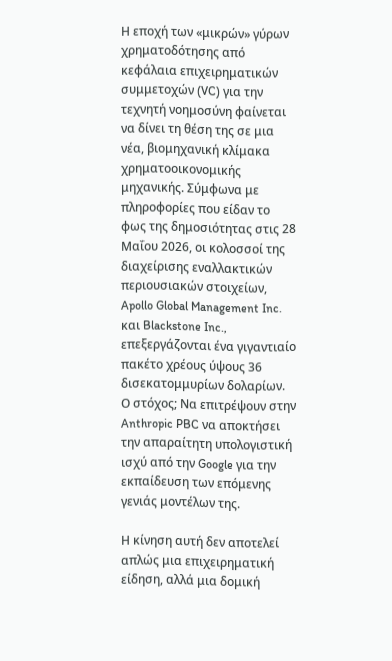Η εποχή των «μικρών» γύρων χρηματοδότησης από κεφάλαια επιχειρηματικών συμμετοχών (VC) για την τεχνητή νοημοσύνη φαίνεται να δίνει τη θέση της σε μια νέα, βιομηχανική κλίμακα χρηματοοικονομικής μηχανικής. Σύμφωνα με πληροφορίες που είδαν το φως της δημοσιότητας στις 28 Μαΐου 2026, οι κολοσσοί της διαχείρισης εναλλακτικών περιουσιακών στοιχείων, Apollo Global Management Inc. και Blackstone Inc., επεξεργάζονται ένα γιγαντιαίο πακέτο χρέους ύψους 36 δισεκατομμυρίων δολαρίων. Ο στόχος; Να επιτρέψουν στην Anthropic PBC να αποκτήσει την απαραίτητη υπολογιστική ισχύ από την Google για την εκπαίδευση των επόμενης γενιάς μοντέλων της.

Η κίνηση αυτή δεν αποτελεί απλώς μια επιχειρηματική είδηση, αλλά μια δομική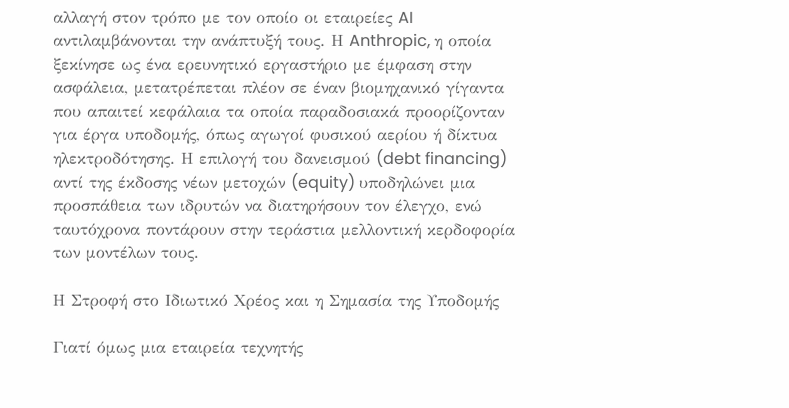αλλαγή στον τρόπο με τον οποίο οι εταιρείες AI αντιλαμβάνονται την ανάπτυξή τους. Η Anthropic, η οποία ξεκίνησε ως ένα ερευνητικό εργαστήριο με έμφαση στην ασφάλεια, μετατρέπεται πλέον σε έναν βιομηχανικό γίγαντα που απαιτεί κεφάλαια τα οποία παραδοσιακά προορίζονταν για έργα υποδομής, όπως αγωγοί φυσικού αερίου ή δίκτυα ηλεκτροδότησης. Η επιλογή του δανεισμού (debt financing) αντί της έκδοσης νέων μετοχών (equity) υποδηλώνει μια προσπάθεια των ιδρυτών να διατηρήσουν τον έλεγχο, ενώ ταυτόχρονα ποντάρουν στην τεράστια μελλοντική κερδοφορία των μοντέλων τους.

Η Στροφή στο Ιδιωτικό Χρέος και η Σημασία της Υποδομής

Γιατί όμως μια εταιρεία τεχνητής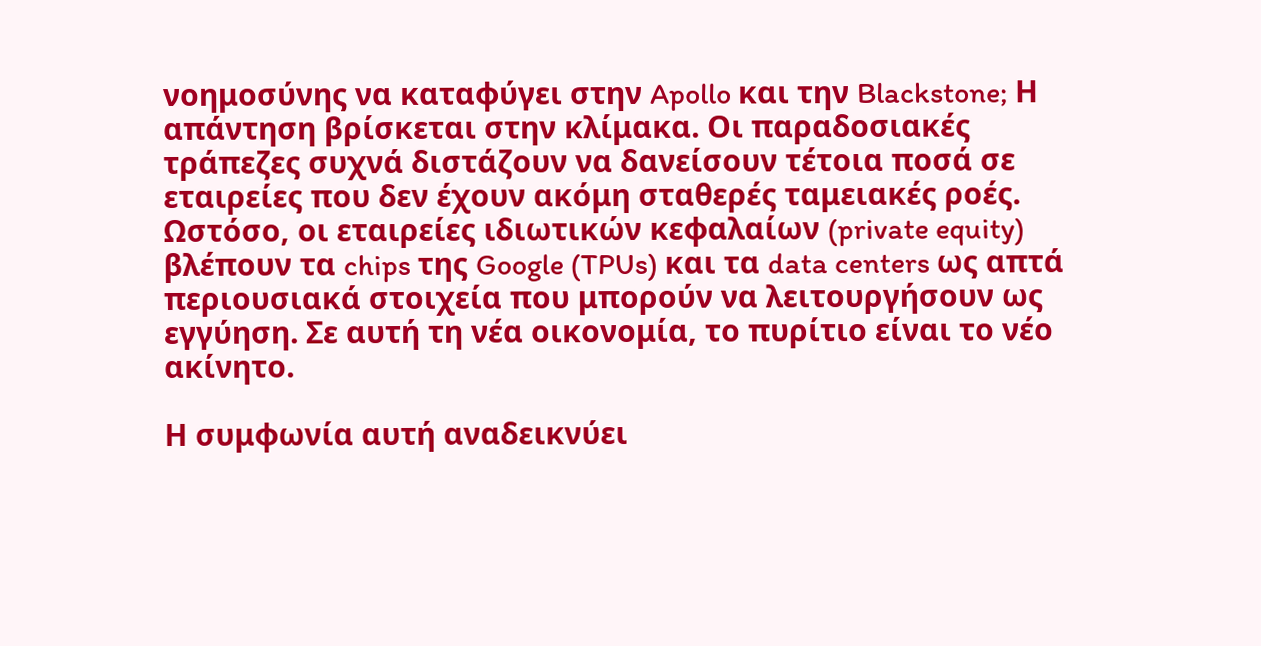νοημοσύνης να καταφύγει στην Apollo και την Blackstone; Η απάντηση βρίσκεται στην κλίμακα. Οι παραδοσιακές τράπεζες συχνά διστάζουν να δανείσουν τέτοια ποσά σε εταιρείες που δεν έχουν ακόμη σταθερές ταμειακές ροές. Ωστόσο, οι εταιρείες ιδιωτικών κεφαλαίων (private equity) βλέπουν τα chips της Google (TPUs) και τα data centers ως απτά περιουσιακά στοιχεία που μπορούν να λειτουργήσουν ως εγγύηση. Σε αυτή τη νέα οικονομία, το πυρίτιο είναι το νέο ακίνητο.

Η συμφωνία αυτή αναδεικνύει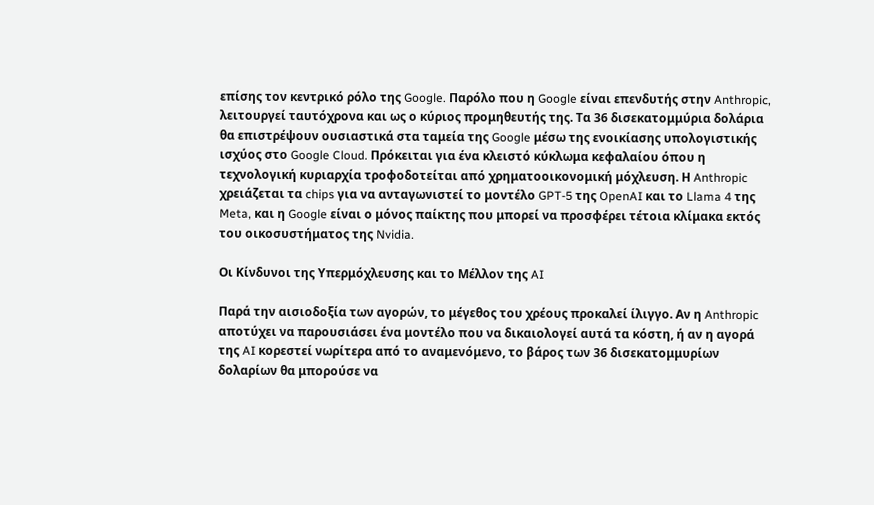επίσης τον κεντρικό ρόλο της Google. Παρόλο που η Google είναι επενδυτής στην Anthropic, λειτουργεί ταυτόχρονα και ως ο κύριος προμηθευτής της. Τα 36 δισεκατομμύρια δολάρια θα επιστρέψουν ουσιαστικά στα ταμεία της Google μέσω της ενοικίασης υπολογιστικής ισχύος στο Google Cloud. Πρόκειται για ένα κλειστό κύκλωμα κεφαλαίου όπου η τεχνολογική κυριαρχία τροφοδοτείται από χρηματοοικονομική μόχλευση. Η Anthropic χρειάζεται τα chips για να ανταγωνιστεί το μοντέλο GPT-5 της OpenAI και το Llama 4 της Meta, και η Google είναι ο μόνος παίκτης που μπορεί να προσφέρει τέτοια κλίμακα εκτός του οικοσυστήματος της Nvidia.

Οι Κίνδυνοι της Υπερμόχλευσης και το Μέλλον της AI

Παρά την αισιοδοξία των αγορών, το μέγεθος του χρέους προκαλεί ίλιγγο. Αν η Anthropic αποτύχει να παρουσιάσει ένα μοντέλο που να δικαιολογεί αυτά τα κόστη, ή αν η αγορά της AI κορεστεί νωρίτερα από το αναμενόμενο, το βάρος των 36 δισεκατομμυρίων δολαρίων θα μπορούσε να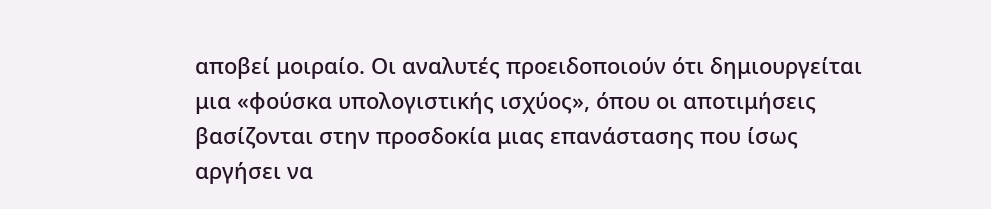αποβεί μοιραίο. Οι αναλυτές προειδοποιούν ότι δημιουργείται μια «φούσκα υπολογιστικής ισχύος», όπου οι αποτιμήσεις βασίζονται στην προσδοκία μιας επανάστασης που ίσως αργήσει να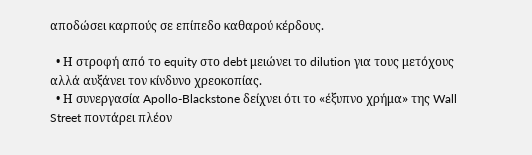αποδώσει καρπούς σε επίπεδο καθαρού κέρδους.

  • Η στροφή από το equity στο debt μειώνει το dilution για τους μετόχους αλλά αυξάνει τον κίνδυνο χρεοκοπίας.
  • Η συνεργασία Apollo-Blackstone δείχνει ότι το «έξυπνο χρήμα» της Wall Street ποντάρει πλέον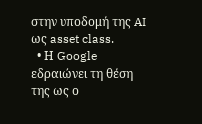στην υποδομή της AI ως asset class.
  • Η Google εδραιώνει τη θέση της ως ο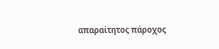απαραίτητος πάροχος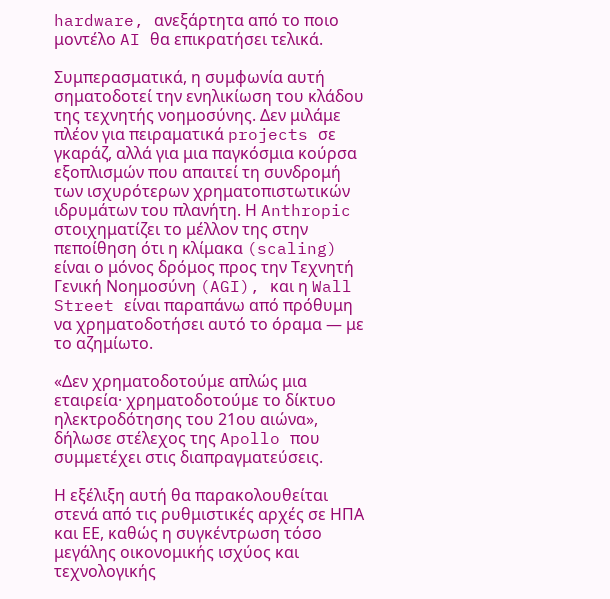hardware, ανεξάρτητα από το ποιο μοντέλο AI θα επικρατήσει τελικά.

Συμπερασματικά, η συμφωνία αυτή σηματοδοτεί την ενηλικίωση του κλάδου της τεχνητής νοημοσύνης. Δεν μιλάμε πλέον για πειραματικά projects σε γκαράζ, αλλά για μια παγκόσμια κούρσα εξοπλισμών που απαιτεί τη συνδρομή των ισχυρότερων χρηματοπιστωτικών ιδρυμάτων του πλανήτη. Η Anthropic στοιχηματίζει το μέλλον της στην πεποίθηση ότι η κλίμακα (scaling) είναι ο μόνος δρόμος προς την Τεχνητή Γενική Νοημοσύνη (AGI), και η Wall Street είναι παραπάνω από πρόθυμη να χρηματοδοτήσει αυτό το όραμα — με το αζημίωτο.

«Δεν χρηματοδοτούμε απλώς μια εταιρεία· χρηματοδοτούμε το δίκτυο ηλεκτροδότησης του 21ου αιώνα», δήλωσε στέλεχος της Apollo που συμμετέχει στις διαπραγματεύσεις.

Η εξέλιξη αυτή θα παρακολουθείται στενά από τις ρυθμιστικές αρχές σε ΗΠΑ και ΕΕ, καθώς η συγκέντρωση τόσο μεγάλης οικονομικής ισχύος και τεχνολογικής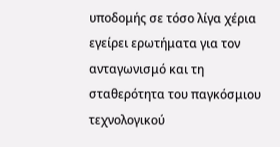υποδομής σε τόσο λίγα χέρια εγείρει ερωτήματα για τον ανταγωνισμό και τη σταθερότητα του παγκόσμιου τεχνολογικού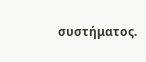συστήματος.